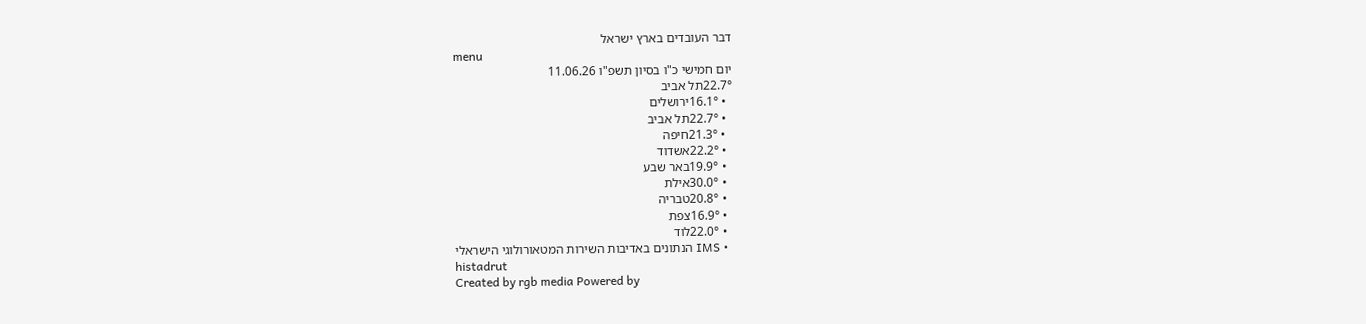דבר העובדים בארץ ישראל
menu
יום חמישי כ"ו בסיון תשפ"ו 11.06.26
22.7°תל אביב
  • 16.1°ירושלים
  • 22.7°תל אביב
  • 21.3°חיפה
  • 22.2°אשדוד
  • 19.9°באר שבע
  • 30.0°אילת
  • 20.8°טבריה
  • 16.9°צפת
  • 22.0°לוד
  • IMS הנתונים באדיבות השירות המטאורולוגי הישראלי
histadrut
Created by rgb media Powered by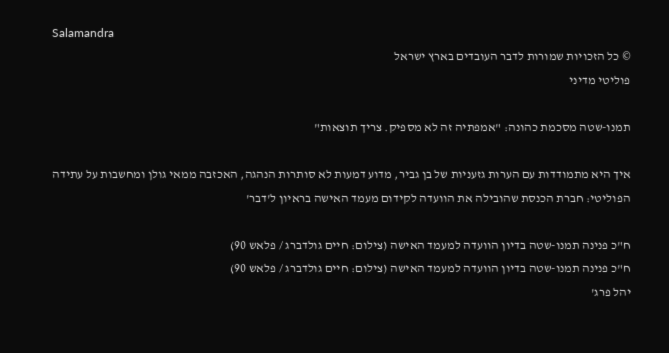Salamandra
© כל הזכויות שמורות לדבר העובדים בארץ ישראל
פוליטי מדיני

תמנו-שטה מסכמת כהונה: "אמפתיה זה לא מספיק. צריך תוצאות"

איך היא מתמודדות עם הערות גזעניות של בן גביר, מדוע דמעות לא סותרות הנהגה, האכזבה ממאי גולן ומחשבות על עתידה הפוליטי: חברת הכנסת שהובילה את הוועדה לקידום מעמד האישה בראיון ל'דבר'

ח"כ פנינה תמנו-שטה בדיון הוועדה למעמד האישה (צילום: חיים גולדברג / פלאש 90)
ח"כ פנינה תמנו-שטה בדיון הוועדה למעמד האישה (צילום: חיים גולדברג / פלאש 90)
יהל פרג'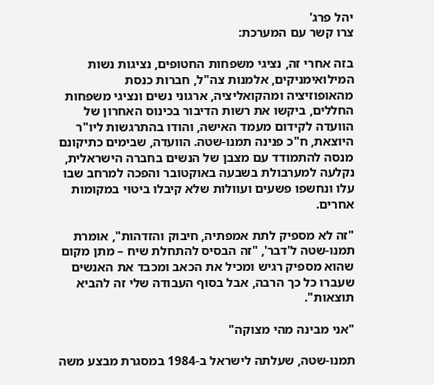יהל פרג'
צרו קשר עם המערכת:

בזה אחרי זה, נציגי משפחות החטופים, נציגות נשות המילואימניקים, אלמנות צה"ל, חברות כנסת מהאופוזיציה ומהקואליציה, ארגוני נשים ונציגי משפחות החללים, ביקשו את רשות הדיבור בכינוס האחרון של הוועדה לקידום מעמד האישה, והודו בהתרגשות ליו"ר היוצאת, ח"כ פנינה תמנו-שטה. הוועדה, שבימים כתיקונם מנסה להתמודד עם מצבן של הנשים בחברה הישראלית, נקלעה למערבולת בשבעה באוקטובר והפכה למרחב שבו עלו ונחשפו פשעים ועוולות שלא קיבלו ביטוי במקומות אחרים.

"זה לא מספיק לתת אמפתיה, חיבוק והזדהות", אומרת תמנו-שטה ל'דבר', "זה הבסיס להתחלת שיח – מתן מקום שהוא מספיק רגיש ומכיל את הכאב ומכבד את האנשים שעברו כל כך הרבה, אבל בסוף העבודה שלי זה להביא תוצאות".

"אני מבינה מהי מצוקה"

תמנו-שטה, שעלתה לישראל ב-1984 במסגרת מבצע משה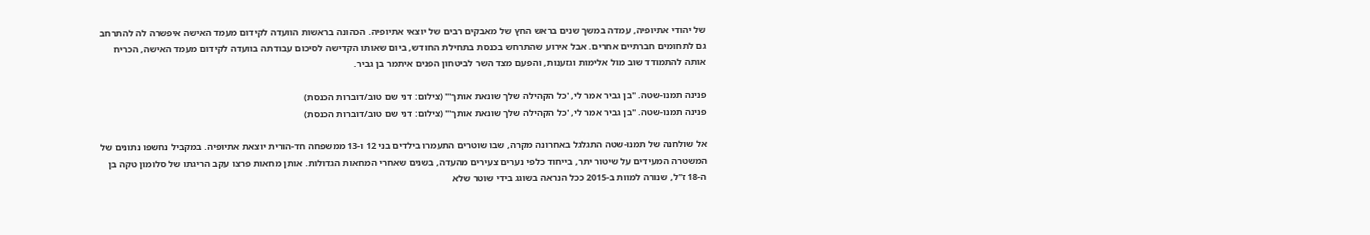של יהודי אתיופיה, עמדה במשך שנים בראש החץ של מאבקים רבים של יוצאי אתיופיה. הכהונה בראשות הוועדה לקידום מעמד האישה איפשרה לה להתרחב גם לתחומים חברתיים אחרים. אבל אירוע שהתרחש בכנסת בתחילת החודש, ביום שאותו הקדישה לסיכום עבודתה בוועדה לקידום מעמד האישה, הכריח אותה להתמודד שוב מול אלימות וגזענות, והפעם מצד השר לביטחון הפנים איתמר בן גביר.

פנינה תמנו-שטה. "בן גביר אמר לי, 'כל הקהילה שלך שונאת אותך'" (צילום: דני שם טוב/דוברות הכנסת)
פנינה תמנו-שטה. "בן גביר אמר לי, 'כל הקהילה שלך שונאת אותך'" (צילום: דני שם טוב/דוברות הכנסת)

אל שולחנה של תמנו-שטה התגלגל באחרונה מקרה, שבו שוטרים התעמרו בילדים בני 12 ו-13 ממשפחה חד-הורית יוצאת אתיופיה. במקביל נחשפו נתונים של המשטרה המעידים על שיטור יתר, בייחוד כלפי נערים צעירים מהעדה, בשנים שאחרי המחאות הגדולות. אותן מחאות פרצו עקב הריגתו של סלומון טקה בן ה-18 ז"ל, שנורה למוות ב-2015 ככל הנראה בשוגג בידי שוטר שלא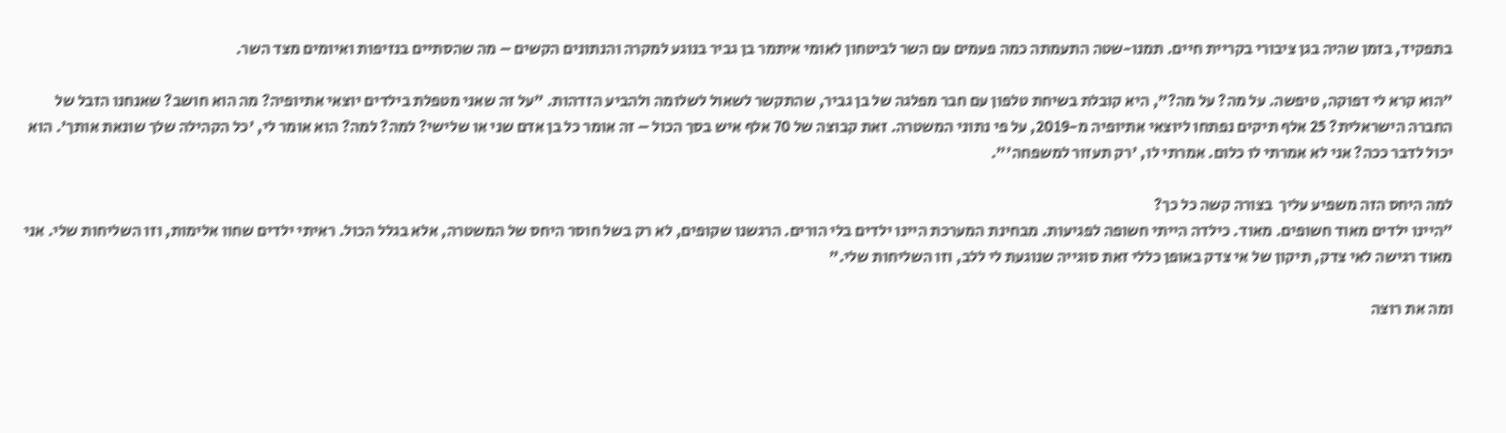בתפקיד, בזמן שהיה בגן ציבורי בקריית חיים. תמנו-שטה התעמתה כמה פעמים עם השר לביטחון לאומי איתמר בן גביר בנוגע למקרה והנתונים הקשים – מה שהסתיים בנזיפות ואיומים מצד השר.

"הוא קרא לי דפוקה, טיפשה. על מה? על מה?", היא קובלת בשיחת טלפון עם חבר מפלגה של בן גביר, שהתקשר לשאול לשלומה ולהביע הזדהות. "על זה שאני מטפלת בילדים יוצאי אתיופיה? מה הוא חושב? שאנחנו הזבל של החברה הישראלית? 25 אלף תיקים נפתחו ליוצאי אתיופיה מ-2019, על פי נתוני המשטרה. זאת קבוצה של 70 אלף איש בסך הכול – זה אומר כל בן אדם שני או שלישי? למה? למה? הוא אומר לי, 'כל הקהילה שלך שונאת אותך'. הוא יכול לדבר ככה? אני לא אמרתי לו כלום. אמרתי לו, 'רק תעזור למשפחה'".

למה היחס הזה משפיע עליך  בצורה קשה כל כך?
"היינו ילדים מאוד חשופים. מאוד. כילדה הייתי חשופה לפגיעות. מבחינת המערכת היינו ילדים בלי הורים. הרגשנו שקופים, לא רק בשל חוסר היחס של המשטרה, אלא בגלל הכול. ראיתי ילדים שחוו אלימות, וזו השליחות שלי. אני מאוד רגישה לאי צדק, תיקון של אי צדק באופן כללי זאת סוגייה שנוגעת לי ללב, וזו השליחות שלי."

ומה את רוצה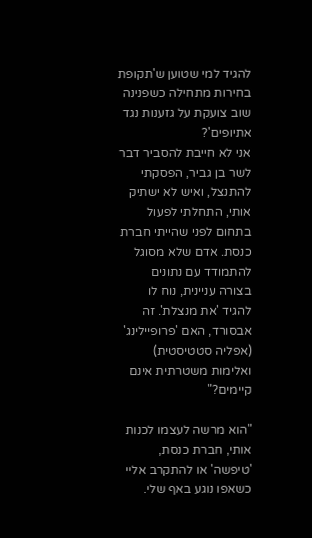להגיד למי שטוען ש'תקופת בחירות מתחילה כשפנינה שוב צועקת על גזענות נגד אתיופים'?
אני לא חייבת להסביר דבר לשר בן גביר, הפסקתי להתנצל, ואיש לא ישתיק אותי, התחלתי לפעול בתחום לפני שהייתי חברת כנסת. אדם שלא מסוגל להתמודד עם נתונים בצורה עניינית, נוח לו להגיד 'את מנצלת'. זה אבסורד, האם 'פרופיילינג' (אפליה סטטיסטית) ואלימות משטרתית אינם קיימים?"

"הוא מרשה לעצמו לכנות אותי, חברת כנסת, 'טיפשה' או להתקרב אליי כשאפו נוגע באף שלי.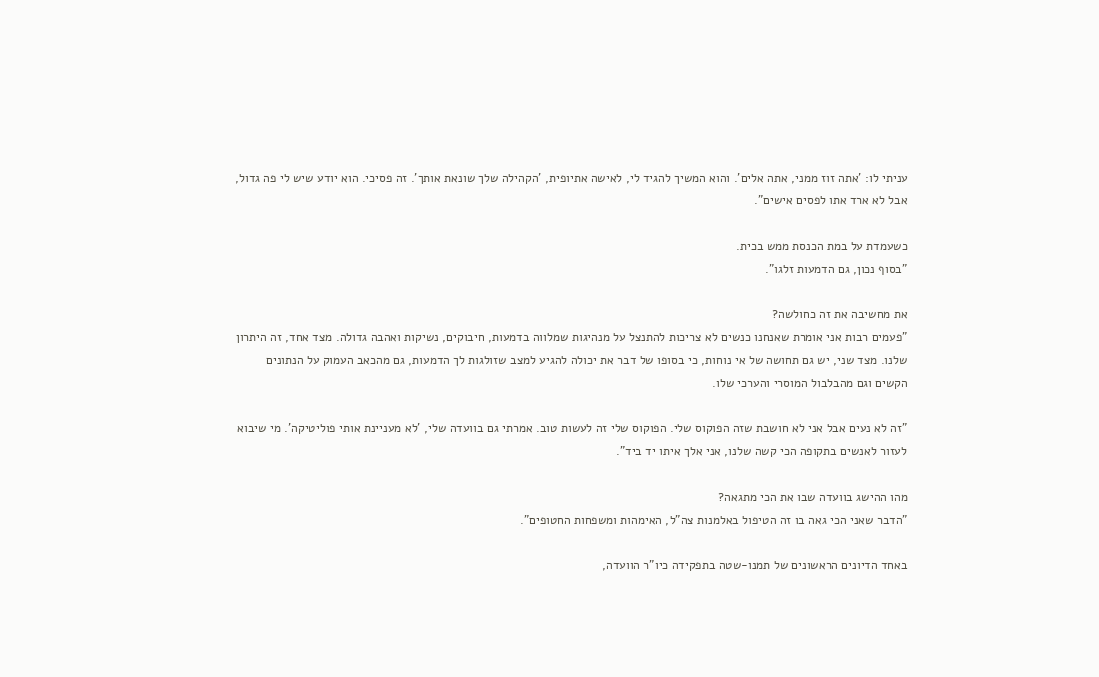עניתי לו: 'אתה זוז ממני, אתה אלים'. והוא המשיך להגיד לי, לאישה אתיופית, 'הקהילה שלך שונאת אותך'. זה פסיכי. הוא יודע שיש לי פה גדול, אבל לא ארד אתו לפסים אישים".

כשעמדת על במת הכנסת ממש בכית.
"בסוף נכון, גם הדמעות זלגו".

את מחשיבה את זה כחולשה?
"פעמים רבות אני אומרת שאנחנו כנשים לא צריכות להתנצל על מנהיגות שמלווה בדמעות, חיבוקים, נשיקות ואהבה גדולה. מצד אחד, זה היתרון שלנו. מצד שני, יש גם תחושה של אי נוחות, כי בסופו של דבר את יכולה להגיע למצב שזולגות לך הדמעות, גם מהכאב העמוק על הנתונים הקשים וגם מהבלבול המוסרי והערכי שלו.

"זה לא נעים אבל אני לא חושבת שזה הפוקוס שלי. הפוקוס שלי זה לעשות טוב. אמרתי גם בוועדה שלי, 'לא מעניינת אותי פוליטיקה'. מי שיבוא לעזור לאנשים בתקופה הכי קשה שלנו, אני אלך איתו יד ביד".

מהו ההישג בוועדה שבו את הכי מתגאה?
"הדבר שאני הכי גאה בו זה הטיפול באלמנות צה"ל, האימהות ומשפחות החטופים".

באחד הדיונים הראשונים של תמנו-שטה בתפקידה כיו"ר הוועדה,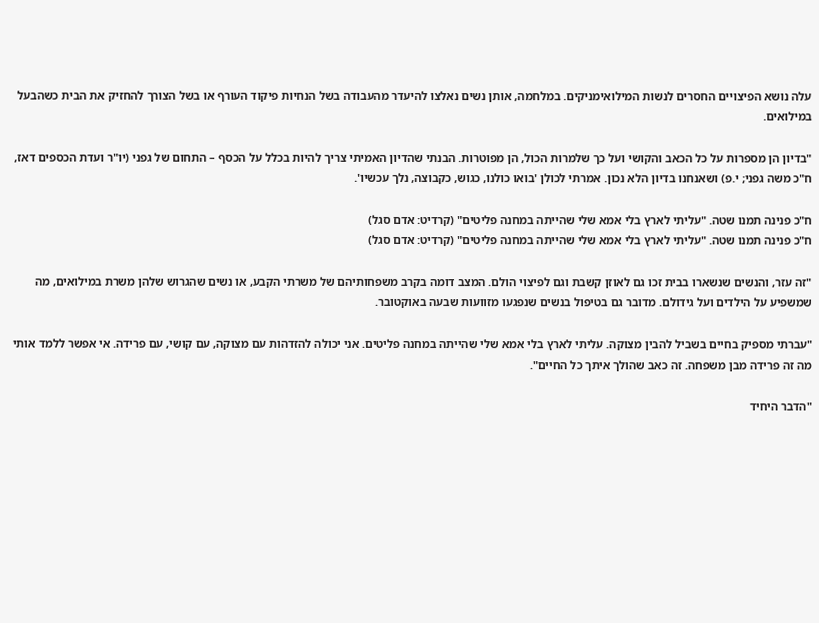עלה נושא הפיצויים החסרים לנשות המילואימניקים. במלחמה, אותן נשים נאלצו להיעדר מהעבודה בשל הנחיות פיקוד העורף או בשל הצורך להחזיק את הבית כשהבעל במילואים.

"בדיון הן מספרות על כל הכאב והקושי ועל כך שלמרות הכול, הן מפוטרות. הבנתי שהדיון האמיתי צריך להיות בכלל על הכסף – התחום של גפני (יו"ר ועדת הכספים דאז, ח"כ משה גפני; י.פ) ושאנחנו בדיון הלא נכון. אמרתי לכולן 'בואו כולנו, כגוש, כקבוצה, נלך עכשיו'.

ח"כ פנינה תמנו שטה. "עליתי לארץ בלי אמא שלי שהייתה במחנה פליטים" (קרדיט: אדם סגל)
ח"כ פנינה תמנו שטה. "עליתי לארץ בלי אמא שלי שהייתה במחנה פליטים" (קרדיט: אדם סגל)

"זה עזר, והנשים שנשארו בבית זכו גם לאוזן קשבת וגם לפיצוי הולם. המצב דומה בקרב משפחותיהם של משרתי הקבע, או נשים שהגרוש שלהן משרת במילואים, מה שמשפיע על הילדים ועל גידולם. מדובר גם בטיפול בנשים שנפגעו מזוועות שבעה באוקטובר.

"עברתי מספיק בחיים בשביל להבין מצוקה. עליתי לארץ בלי אמא שלי שהייתה במחנה פליטים. אני יכולה להזדהות עם מצוקה, עם קושי, עם פרידה. אי אפשר ללמד אותי מה זה פרידה מבן משפחה. זה כאב שהולך איתך כל החיים".

"הדבר היחיד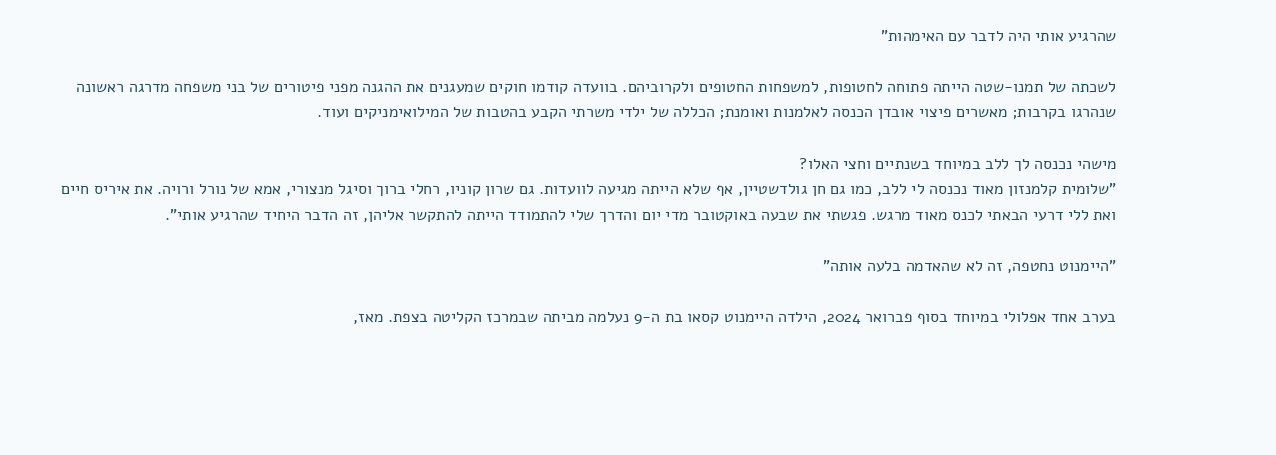שהרגיע אותי היה לדבר עם האימהות"

לשכתה של תמנו-שטה הייתה פתוחה לחטופות, למשפחות החטופים ולקרוביהם. בוועדה קודמו חוקים שמעגנים את ההגנה מפני פיטורים של בני משפחה מדרגה ראשונה שנהרגו בקרבות; מאשרים פיצוי אובדן הכנסה לאלמנות ואומנת; הכללה של ילדי משרתי הקבע בהטבות של המילואימניקים ועוד.

מישהי נכנסה לך ללב במיוחד בשנתיים וחצי האלו?
"שלומית קלמנזון מאוד נכנסה לי ללב, כמו גם חן גולדשטיין, אף שלא הייתה מגיעה לוועדות. גם שרון קוניו, רחלי ברוך וסיגל מנצורי, אמא של נורל ורויה. את איריס חיים ואת ללי דרעי הבאתי לכנס מאוד מרגש. פגשתי את שבעה באוקטובר מדי יום והדרך שלי להתמודד הייתה להתקשר אליהן, זה הדבר היחיד שהרגיע אותי".

"היימנוט נחטפה, זה לא שהאדמה בלעה אותה"

בערב אחד אפלולי במיוחד בסוף פברואר 2024, הילדה היימנוט קסאו בת ה-9 נעלמה מביתה שבמרכז הקליטה בצפת. מאז,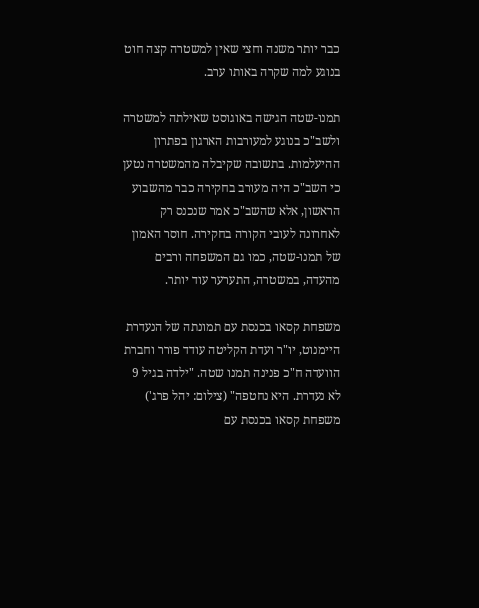כבר יותר משנה וחצי שאין למשטרה קצה חוט בנוגע למה שקרה באותו ערב.

תמנו-שטה הגישה באוגוסט שאילתה למשטרה ולשב"כ בנוגע למעורבות הארגון בפתרון ההיעלמות. בתשובה שקיבלה מהמשטרה נטען כי השב"כ היה מעורב בחקירה כבר מהשבוע הראשון, אלא שהשב"כ אמר שנכנס רק לאחרונה לעובי הקורה בחקירה. חוסר האמון של תמנו-שטה, כמו גם המשפחה ורבים מהעדה, במשטרה, התערער עוד יותר.

משפחת קסאו בכנסת עם תמונתה של הנעדרת היימנוט, יו"ר ועדת הקליטה עודד פורר וחברת הוועדה ח"כ פנינה תמנו שטה. "ילדה בגיל 9 לא נעדרת. היא נחטפה" (צילום: יהל פרג')
משפחת קסאו בכנסת עם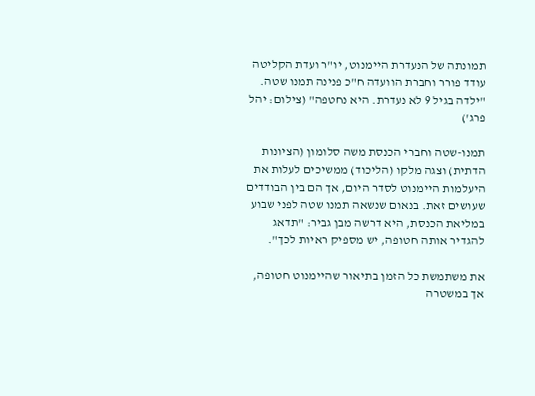תמונתה של הנעדרת היימנוט, יו"ר ועדת הקליטה עודד פורר וחברת הוועדה ח"כ פנינה תמנו שטה. "ילדה בגיל 9 לא נעדרת. היא נחטפה" (צילום: יהל פרג')

תמנו-שטה וחברי הכנסת משה סלומון (הציונות הדתית) וצגה מלקו (הליכוד) ממשיכים לעלות את היעלמות היימנוט לסדר היום, אך הם בין הבודדים שעושים זאת. בנאום שנשאה תמנו שטה לפני שבוע במליאת הכנסת, היא דרשה מבן גביר: "תדאג להגדיר אותה חטופה, יש מספיק ראיות לכך".

את משתמשת כל הזמן בתיאור שהיימנוט חטופה, אך במשטרה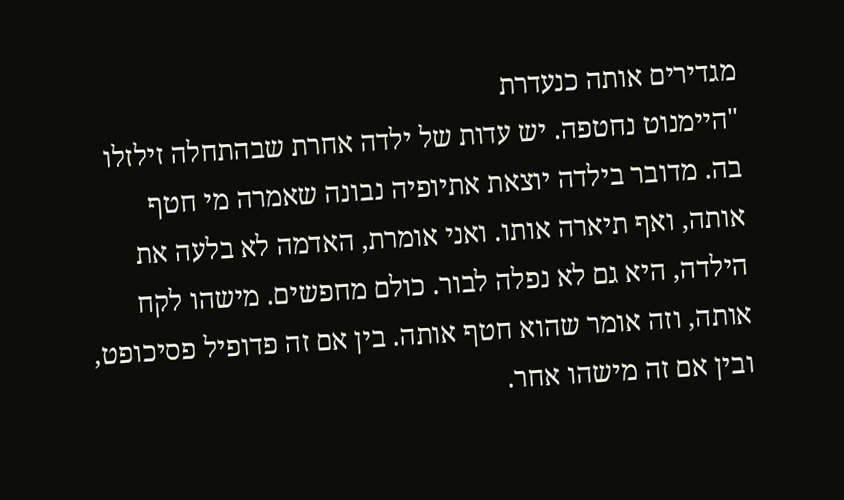מגדירים אותה כנעדרת
"היימנוט נחטפה. יש עדות של ילדה אחרת שבהתחלה זילזלו בה. מדובר בילדה יוצאת אתיופיה נבונה שאמרה מי חטף אותה, ואף תיארה אותו. ואני אומרת, האדמה לא בלעה את הילדה, היא גם לא נפלה לבור. כולם מחפשים. מישהו לקח אותה, וזה אומר שהוא חטף אותה. בין אם זה פדופיל פסיכופט, ובין אם זה מישהו אחר.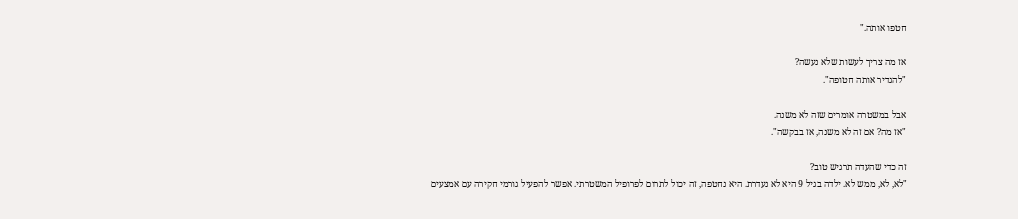חטפו אותה."

אז מה צריך לעשות שלא נעשה?
"להגדיר אותה חטופה".

אבל במשטרה אומרים שזה לא משנה.
"אז מה? אם זה לא משנה, אז בבקשה".

זה כדי שהעדה תרגיש טוב?
"לא, לא, ממש לא. ילדה בגיל 9 היא לא נעדרת. היא נחטפה, זה יכול לתרום לפרופיל המשטרתי. אפשר להפעיל גורמי חקירה עם אמצעים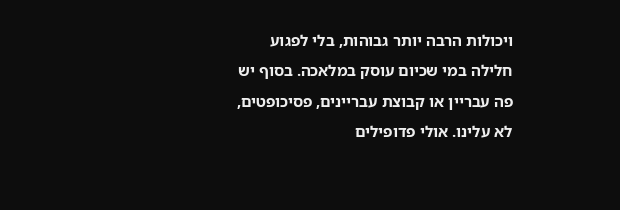ויכולות הרבה יותר גבוהות, בלי לפגוע חלילה במי שכיום עוסק במלאכה. בסוף יש פה עבריין או קבוצת עבריינים, פסיכופטים, לא עלינו. אולי פדופילים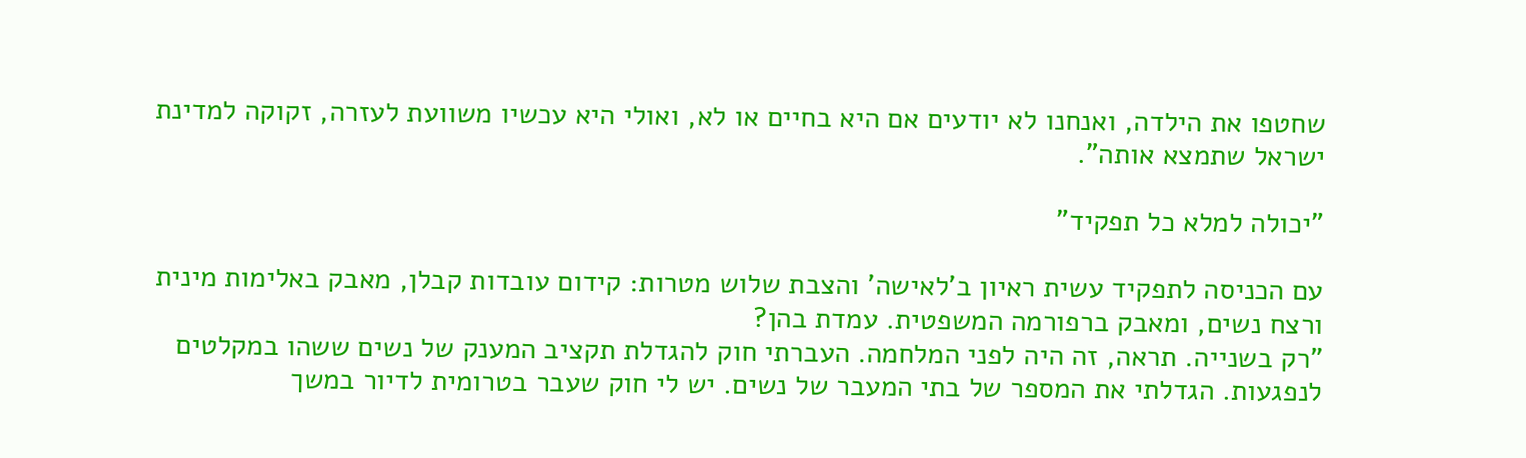שחטפו את הילדה, ואנחנו לא יודעים אם היא בחיים או לא, ואולי היא עכשיו משוועת לעזרה, זקוקה למדינת ישראל שתמצא אותה".

"יכולה למלא כל תפקיד"

עם הכניסה לתפקיד עשית ראיון ב'לאישה' והצבת שלוש מטרות: קידום עובדות קבלן, מאבק באלימות מינית ורצח נשים, ומאבק ברפורמה המשפטית. עמדת בהן?
"רק בשנייה. תראה, זה היה לפני המלחמה. העברתי חוק להגדלת תקציב המענק של נשים ששהו במקלטים לנפגעות. הגדלתי את המספר של בתי המעבר של נשים. יש לי חוק שעבר בטרומית לדיור במשך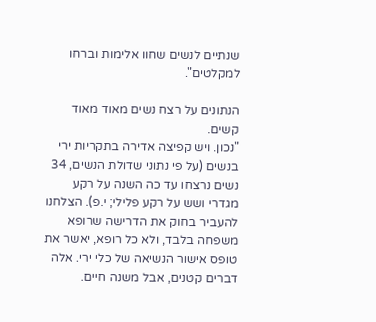שנתיים לנשים שחוו אלימות וברחו למקלטים".

הנתונים על רצח נשים מאוד מאוד קשים.
"נכון. ויש קפיצה אדירה בתקריות ירי בנשים (על פי נתוני שדולת הנשים, 34 נשים נרצחו עד כה השנה על רקע מגדרי ושש על רקע פלילי; י.פ). הצלחנו להעביר בחוק את הדרישה שרופא משפחה בלבד, ולא כל רופא, יאשר את טופס אישור הנשיאה של כלי ירי. אלה דברים קטנים, אבל משנה חיים.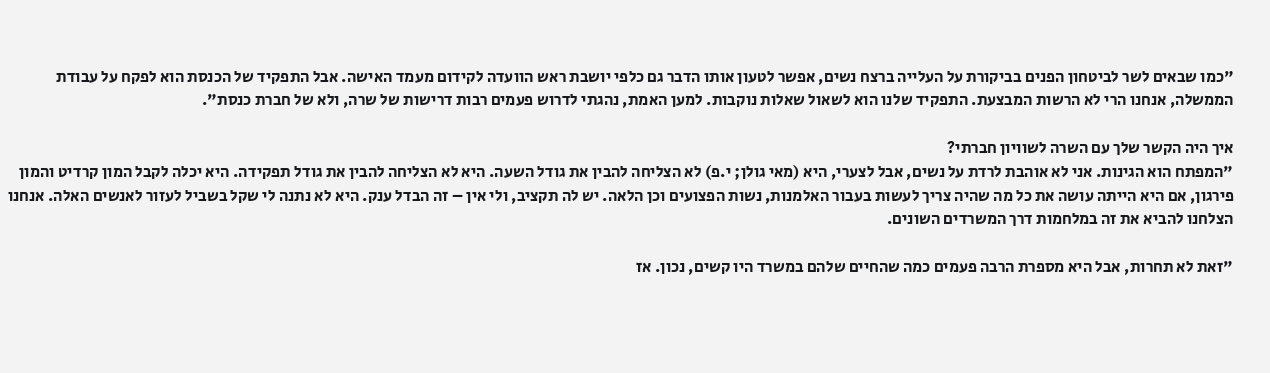"כמו שבאים לשר לביטחון הפנים בביקורת על העלייה ברצח נשים, אפשר לטעון אותו הדבר גם כלפי יושבת ראש הוועדה לקידום מעמד האישה. אבל התפקיד של הכנסת הוא לפקח על עבודת הממשלה, אנחנו הרי לא הרשות המבצעת. התפקיד שלנו הוא לשאול שאלות נוקבות. למען האמת, נהגתי לדרוש פעמים רבות דרישות של שרה, ולא של חברת כנסת".

איך היה הקשר שלך עם השרה לשוויון חברתי?
"המפתח הוא הגינות. אני לא אוהבת לרדת על נשים, אבל לצערי, היא (מאי גולן; י.פ) לא הצליחה להבין את גודל השעה. היא לא הצליחה להבין את גודל תפקידה. היא יכלה לקבל המון קרדיט והמון פירגון, אם היא הייתה עושה את כל מה שהיה צריך לעשות בעבור האלמנות, נשות הפצועים וכן הלאה. יש לה תקציב, ולי אין – זה הבדל ענק. היא לא נתנה לי שקל בשביל לעזור לאנשים האלה. אנחנו הצלחנו להביא את זה במלחמות דרך המשרדים השונים.

"זאת לא תחרות, אבל היא מספרת הרבה פעמים כמה שהחיים שלהם במשרד היו קשים, נכון. אז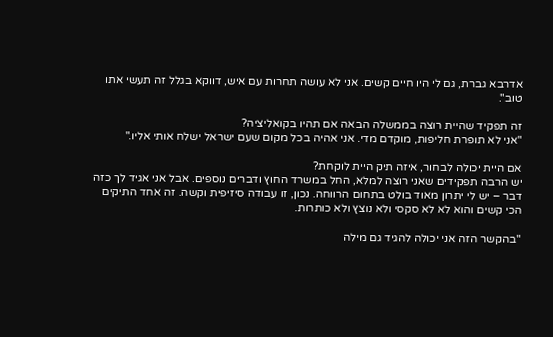אדרבא גברת, גם לי היו חיים קשים. אני לא עושה תחרות עם איש, דווקא בגלל זה תעשי אתו טוב".

זה תפקיד שהיית רוצה בממשלה הבאה אם תהיו בקואליציה?
"אני לא תופרת חליפות, מוקדם מדי. אני אהיה בכל מקום שעם ישראל ישלח אותי אליו."

אם היית יכולה לבחור, איזה תיק היית לוקחת?
יש הרבה תפקידים שאני רוצה למלא, החל במשרד החוץ ודברים נוספים. אבל אני אגיד לך כזה דבר – יש לי יתרון מאוד בולט בתחום הרווחה. נכון, זו עבודה סיזיפית וקשה. זה אחד התיקים הכי קשים והוא לא לא סקסי ולא נוצץ ולא כותרות.

"בהקשר הזה אני יכולה להגיד גם מילה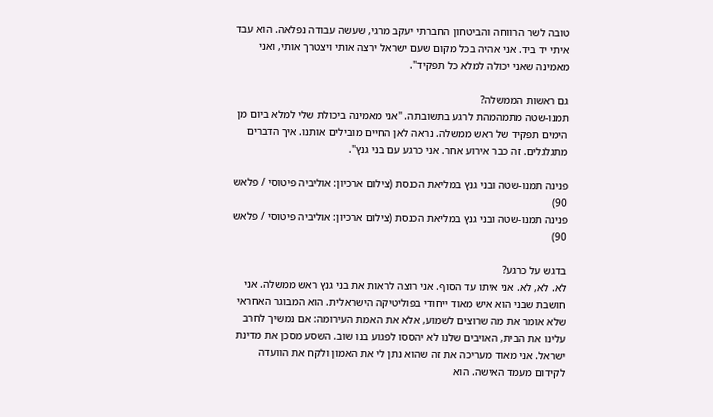טובה לשר הרווחה והביטחון החברתי יעקב מרגי, שעשה עבודה נפלאה. הוא עבד איתי יד ביד. אני אהיה בכל מקום שעם ישראל ירצה אותי ויצטרך אותי, ואני מאמינה שאני יכולה למלא כל תפקיד".

גם ראשות הממשלה?
תמנו-שטה מתמהמהת לרגע בתשובתה. "אני מאמינה ביכולת שלי למלא ביום מן הימים תפקיד של ראש ממשלה. נראה לאן החיים מובילים אותנו. איך הדברים מתגלגלים. זה כבר אירוע אחר. אני כרגע עם בני גנץ".

פנינה תמנו-שטה ובני גנץ במליאת הכנסת (צילום ארכיון: אוליביה פיטוסי / פלאש 90)
פנינה תמנו-שטה ובני גנץ במליאת הכנסת (צילום ארכיון: אוליביה פיטוסי / פלאש 90)

בדגש על כרגע?
לא. לא, לא. אני איתו עד הסוף. אני רוצה לראות את בני גנץ ראש ממשלה. אני חושבת שבני הוא איש מאוד ייחודי בפוליטיקה הישראלית. הוא המבוגר האחראי שלא אומר את מה שרוצים לשמוע, אלא את האמת העירומה: אם נמשיך לחרב עלינו את הבית, האויבים שלנו לא יהססו לפגוע בנו שוב. השסע מסכן את מדינת ישראל. אני מאוד מעריכה את זה שהוא נתן לי את האמון ולקח את הוועדה לקידום מעמד האישה. הוא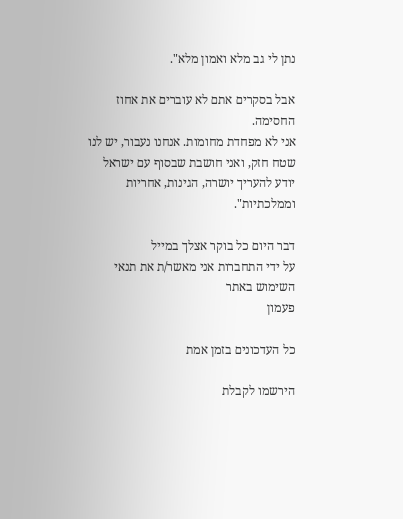נתן לי גב מלא ואמון מלא".

אבל בסקרים אתם לא עוברים את אחוז החסימה.
אני לא מפחדת מחומות. אנחנו נעבור, יש לנו שטח חזק, ואני חושבת שבסוף עם ישראל יודע להעריך יושרה, הגינות, אחריות וממלכתיות".

דבר היום כל בוקר אצלך במייל
על ידי התחברות אני מאשר/ת את תנאי השימוש באתר
פעמון

כל העדכונים בזמן אמת

הירשמו לקבלת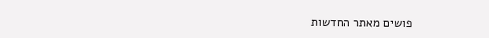פושים מאתר החדשות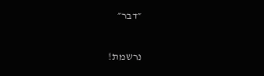״דבר״

נרשמת!